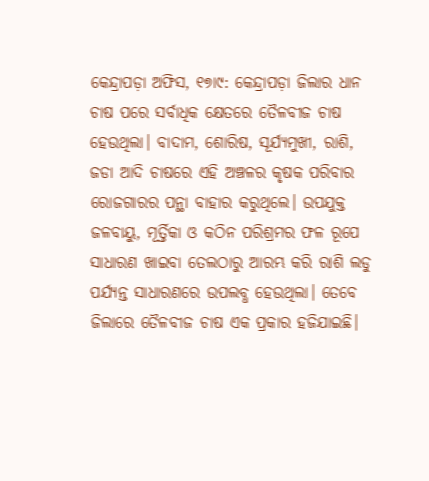କେନ୍ଦ୍ରାପଡ଼ା ଅଫିସ, ୧୭ା୯: କେନ୍ଦ୍ରାପଡ଼ା ଜିଲାର ଧାନ ଚାଷ ପରେ ସର୍ବାଧିକ କ୍ଷେତରେ ତୈଳବୀଜ ଚାଷ ହେଉଥିଲା। ବାଦାମ, ଶୋରିଷ, ସୂର୍ଯ୍ୟମୁଖୀ, ରାଶି, ଜଡା ଆଦି ଚାଷରେ ଏହି ଅଞ୍ଚଳର କୃଷକ ପରିବାର ରୋଜଗାରର ପନ୍ଥା ବାହାର କରୁଥିଲେ। ଉପଯୁକ୍ତ ଜଳବାୟୁ, ମୂର୍ତ୍ତିକା ଓ କଠିନ ପରିଶ୍ରମର ଫଳ ରୂପେ ସାଧାରଣ ଖାଇବା ତେଲଠାରୁ ଆରମ୍ଭ କରି ରାଶି ଲଡୁ ପର୍ଯ୍ୟନ୍ତ ସାଧାରଣରେ ଉପଲବ୍ଧ ହେଉଥିଲା। ତେବେ ଜିଲାରେ ତୈଳବୀଜ ଚାଷ ଏକ ପ୍ରକାର ହଜିଯାଇଛି।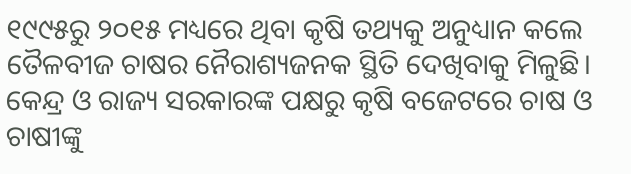୧୯୯୫ରୁ ୨୦୧୫ ମଧ୍ୟରେ ଥିବା କୃଷି ତଥ୍ୟକୁ ଅନୁଧ୍ୟାନ କଲେ ତୈଳବୀଜ ଚାଷର ନୈରାଶ୍ୟଜନକ ସ୍ଥିତି ଦେଖିବାକୁ ମିଳୁଛି। କେନ୍ଦ୍ର ଓ ରାଜ୍ୟ ସରକାରଙ୍କ ପକ୍ଷରୁ କୃଷି ବଜେଟରେ ଚାଷ ଓ ଚାଷୀଙ୍କୁ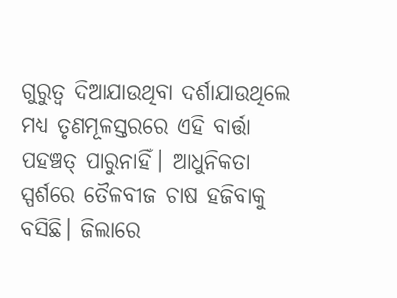ଗୁରୁତ୍ୱ ଦିଆଯାଉଥିବା ଦର୍ଶାଯାଉଥିଲେ ମଧ୍ୟ ତୃଣମୂଳସ୍ତରରେ ଏହି ବାର୍ତ୍ତା ପହଞ୍ଚତ୍ ପାରୁନାହିଁ। ଆଧୁନିକତା ସ୍ପର୍ଶରେ ତୈଳବୀଜ ଚାଷ ହଜିବାକୁ ବସିଛି। ଜିଲାରେ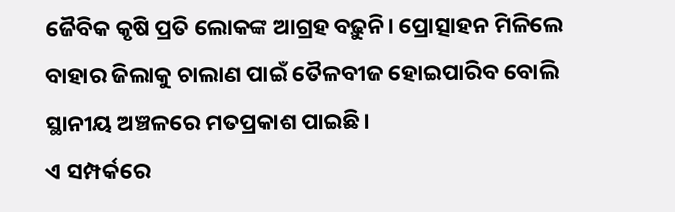ଜୈବିକ କୃଷି ପ୍ରତି ଲୋକଙ୍କ ଆଗ୍ରହ ବଢ଼ୁନି। ପ୍ରୋତ୍ସାହନ ମିଳିଲେ ବାହାର ଜିଲାକୁ ଚାଲାଣ ପାଇଁ ତୈଳବୀଜ ହୋଇପାରିବ ବୋଲି ସ୍ଥାନୀୟ ଅଞ୍ଚଳରେ ମତପ୍ରକାଶ ପାଇଛି।
ଏ ସମ୍ପର୍କରେ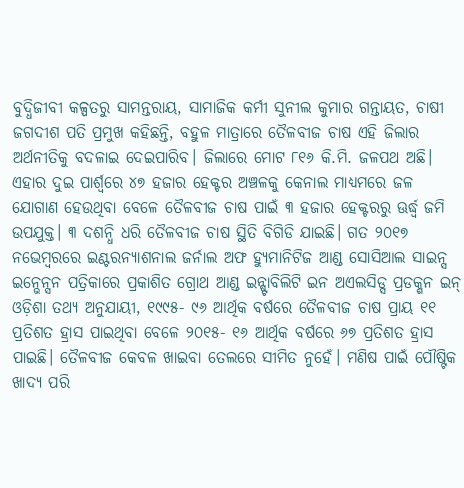ବୁଦ୍ଧିଜୀବୀ କଳ୍ପତରୁ ସାମନ୍ତରାୟ, ସାମାଜିକ କର୍ମୀ ସୁନୀଲ କୁମାର ଗନ୍ତାୟତ, ଚାଷୀ ଜଗଦୀଶ ପତି ପ୍ରମୁଖ କହିଛନ୍ତି, ବହୁଳ ମାତ୍ରାରେ ତୈଳବୀଜ ଚାଷ ଏହି ଜିଲାର ଅର୍ଥନୀତିକୁ ବଦଳାଇ ଦେଇପାରିବ। ଜିଲାରେ ମୋଟ ୮୧୬ କି.ମି. ଜଳପଥ ଅଛି। ଏହାର ଦୁଇ ପାର୍ଶ୍ୱରେ ୪୭ ହଜାର ହେକ୍ଟର ଅଞ୍ଚଳକୁ କେନାଲ ମାଧ୍ୟମରେ ଜଳ ଯୋଗାଣ ହେଉଥିବା ବେଳେ ତୈଳବୀଜ ଚାଷ ପାଇଁ ୩ ହଜାର ହେକ୍ଟରରୁ ଊର୍ଦ୍ଧ୍ୱ ଜମି ଉପଯୁକ୍ତ। ୩ ଦଶନ୍ଧି ଧରି ତୈଳବୀଜ ଚାଷ ସ୍ଥିତି ବିଗିଡି ଯାଇଛି। ଗତ ୨୦୧୭ ନଭେମ୍ବରରେ ଇଣ୍ଟରନ୍ୟାଶନାଲ ଜର୍ନାଲ ଅଫ ହ୍ୟୁମାନିଟିଜ ଆଣ୍ଡ ସୋସିଆଲ ସାଇନ୍ସ ଇନ୍ଭେନ୍ସନ ପତ୍ରିକାରେ ପ୍ରକାଶିତ ଗ୍ରୋଥ ଆଣ୍ଡ ଇନ୍ଷ୍ଟାବିଲିଟି ଇନ ଅଏଲସିଡ୍ସ ପ୍ରଡକ୍ଶନ ଇନ୍ ଓଡ଼ିଶା ତଥ୍ୟ ଅନୁଯାୟୀ, ୧୯୯୫- ୯୬ ଆର୍ଥିକ ବର୍ଷରେ ତୈଳବୀଜ ଚାଷ ପ୍ରାୟ ୧୧ ପ୍ରତିଶତ ହ୍ରାସ ପାଇଥିବା ବେଳେ ୨୦୧୫- ୧୬ ଆର୍ଥିକ ବର୍ଷରେ ୬୭ ପ୍ରତିଶତ ହ୍ରାସ ପାଇଛି। ତୈଳବୀଜ କେବଳ ଖାଇବା ତେଲରେ ସୀମିତ ନୁହେଁ। ମଣିଷ ପାଇଁ ପୌଷ୍ଟିକ ଖାଦ୍ୟ ପରି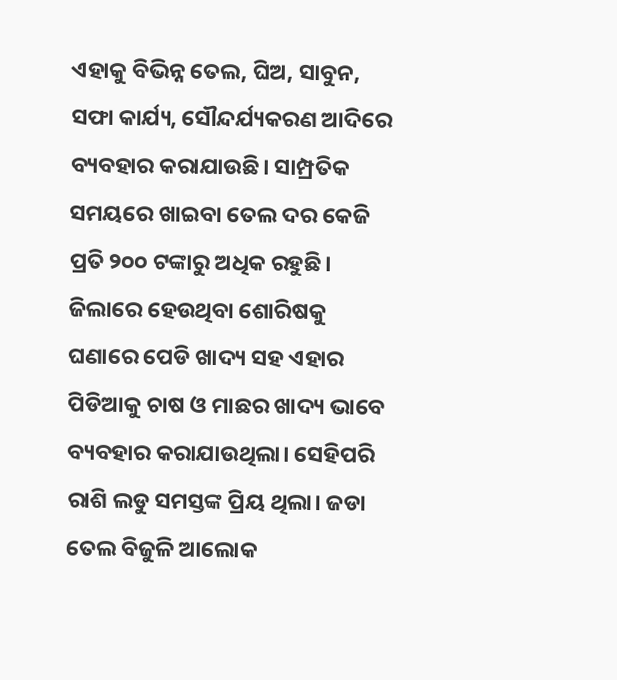ଏହାକୁ ବିଭିନ୍ନ ତେଲ, ଘିଅ, ସାବୁନ, ସଫା କାର୍ଯ୍ୟ, ସୌନ୍ଦର୍ଯ୍ୟକରଣ ଆଦିରେ ବ୍ୟବହାର କରାଯାଉଛି। ସାମ୍ପ୍ରତିକ ସମୟରେ ଖାଇବା ତେଲ ଦର କେଜି ପ୍ରତି ୨୦୦ ଟଙ୍କାରୁ ଅଧିକ ରହୁଛି। ଜିଲାରେ ହେଉଥିବା ଶୋରିଷକୁ ଘଣାରେ ପେଡି ଖାଦ୍ୟ ସହ ଏହାର ପିଡିଆକୁ ଚାଷ ଓ ମାଛର ଖାଦ୍ୟ ଭାବେ ବ୍ୟବହାର କରାଯାଉଥିଲା। ସେହିପରି ରାଶି ଲଡୁ ସମସ୍ତଙ୍କ ପ୍ରିୟ ଥିଲା। ଜଡା ତେଲ ବିଜୁଳି ଆଲୋକ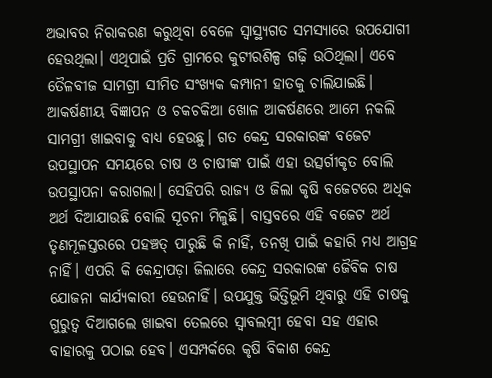ଅଭାବର ନିରାକରଣ କରୁଥିବା ବେଳେ ସ୍ବାସ୍ଥ୍ୟଗତ ସମସ୍ୟାରେ ଉପଯୋଗୀ ହେଉଥିଲା। ଏଥିପାଇଁ ପ୍ରତି ଗ୍ରାମରେ କୁଟୀରଶିଳ୍ପ ଗଢ଼ି ଉଠିଥିଲା। ଏବେ ତୈଳବୀଜ ସାମଗ୍ରୀ ସୀମିତ ସଂଖ୍ୟକ କମ୍ପାନୀ ହାତକୁ ଚାଲିଯାଇଛି। ଆକର୍ଷଣୀୟ ବିଜ୍ଞାପନ ଓ ଚକଚକିଆ ଖୋଳ ଆକର୍ଷଣରେ ଆମେ ନକଲି ସାମଗ୍ରୀ ଖାଇବାକୁ ବାଧ୍ୟ ହେଉଛୁ। ଗତ କେନ୍ଦ୍ର ସରକାରଙ୍କ ବଜେଟ ଉପସ୍ଥାପନ ସମୟରେ ଚାଷ ଓ ଚାଷୀଙ୍କ ପାଇଁ ଏହା ଉତ୍ସର୍ଗୀକୃତ ବୋଲି ଉପସ୍ଥାପନା କରାଗଲା। ସେହିପରି ରାଜ୍ୟ ଓ ଜିଲା କୃଷି ବଜେଟରେ ଅଧିକ ଅର୍ଥ ଦିଆଯାଉଛି ବୋଲି ସୂଚନା ମିଳୁଛି। ବାସ୍ତବରେ ଏହି ବଜେଟ ଅର୍ଥ ତୃଣମୂଳସ୍ତରରେ ପହଞ୍ଚତ୍ ପାରୁଛି କି ନାହିଁ, ତନଖି ପାଇଁ କହାରି ମଧ୍ୟ ଆଗ୍ରହ ନାହିଁ। ଏପରି କି କେନ୍ଦ୍ରାପଡ଼ା ଜିଲାରେ କେନ୍ଦ୍ର ସରକାରଙ୍କ ଜୈବିକ ଚାଷ ଯୋଜନା କାର୍ଯ୍ୟକାରୀ ହେଉନାହିଁ। ଉପଯୁକ୍ତ ଭିତ୍ତିଭୂମି ଥିବାରୁ ଏହି ଚାଷକୁ ଗୁରୁତ୍ୱ ଦିଆଗଲେ ଖାଇବା ତେଲରେ ସ୍ବାବଲମ୍ବୀ ହେବା ସହ ଏହାର ବାହାରକୁ ପଠାଇ ହେବ। ଏସମ୍ପର୍କରେ କୃଷି ବିକାଶ କେନ୍ଦ୍ର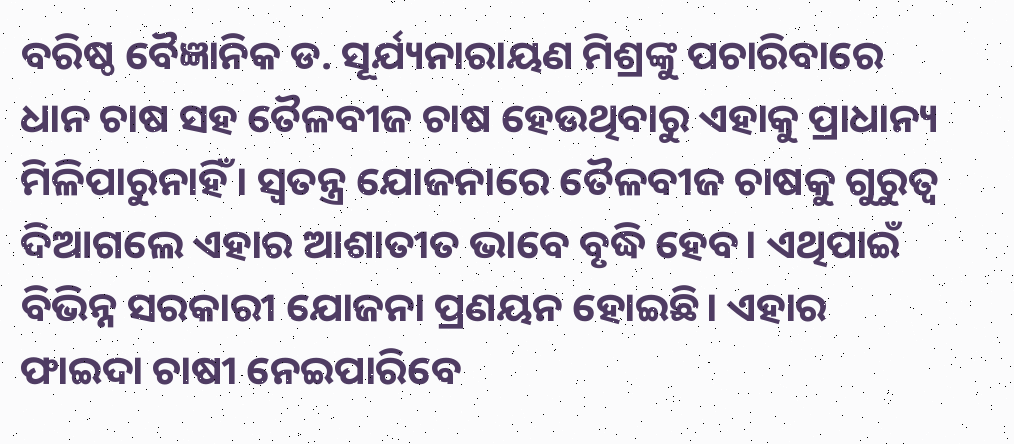ବରିଷ୍ଠ ବୈଜ୍ଞାନିକ ଡ. ସୂର୍ଯ୍ୟନାରାୟଣ ମିଶ୍ରଙ୍କୁ ପଚାରିବାରେ ଧାନ ଚାଷ ସହ ତୈଳବୀଜ ଚାଷ ହେଉଥିବାରୁ ଏହାକୁ ପ୍ରାଧାନ୍ୟ ମିଳିପାରୁନାହିଁ। ସ୍ବତନ୍ତ୍ର ଯୋଜନାରେ ତୈଳବୀଜ ଚାଷକୁ ଗୁରୁତ୍ୱ ଦିଆଗଲେ ଏହାର ଆଶାତୀତ ଭାବେ ବୃଦ୍ଧି ହେବ। ଏଥିପାଇଁ ବିଭିନ୍ନ ସରକାରୀ ଯୋଜନା ପ୍ରଣୟନ ହୋଇଛି। ଏହାର ଫାଇଦା ଚାଷୀ ନେଇପାରିବେ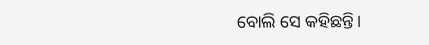ବୋଲି ସେ କହିଛନ୍ତି।